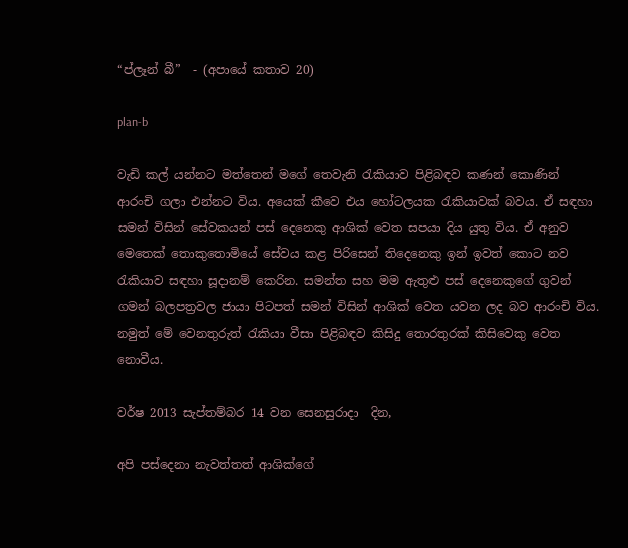“ප්ලෑන් බී”  - (අපායේ කතාව 20)

plan-b

වැඩි කල් යන්නට මත්තෙන් මගේ තෙවැනි රැකියාව පිළිබඳව කණන් කොණින් ආරංචි ගලා එන්නට විය. අයෙක් කීවෙ එය හෝටලයක රැකියාවක් බවය. ඒ සඳහා සමන් විසින් සේවකයන් පස් දෙනෙකු ආශික් වෙත සපයා දිය යුතු විය. ඒ අනුව මෙතෙක් තොකුතොමියේ සේවය කළ පිරිසෙන් තිදෙනෙකු ඉන් ඉවත් කොට නව රැකියාව සඳහා සූදානම් කෙරින. සමන්ත සහ මම ඇතුළු පස් දෙනෙකුගේ ගුවන් ගමන් බලපත්‍රවල ජායා පිටපත් සමන් විසින් ආශික් වෙත යවන ලද බව ආරංචි විය. නමුත් මේ වෙනතුරුත් රැකියා වීසා පිළිබඳව කිසිදු තොරතුරක් කිසිවෙකු වෙත නොවීය.

වර්ෂ 2013 සැප්තම්බර 14 වන සෙනසුරාදා  දින,

අපි පස්දෙනා නැවත්තත් ආශික්ගේ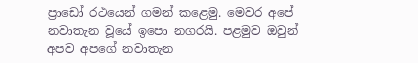ප්‍රාඩෝ රථයෙන් ගමන් කළෙමු. මෙවර අපේ නවාතැන වූයේ ඉපො නගරයි. පළමුව ඔවුන් අපව අපගේ නවාතැන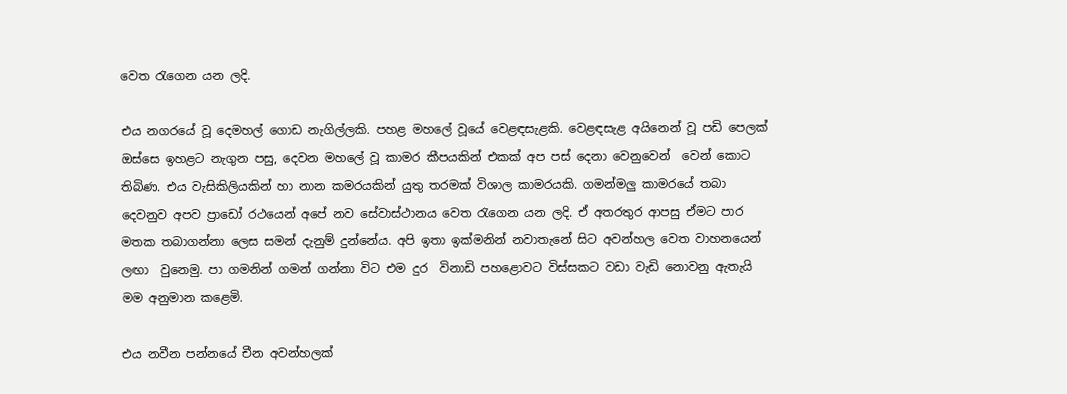වෙත රැගෙන යන ලදි.

එය නගරයේ වූ දෙමහල් ගොඩ නැගිල්ලකි. පහළ මහලේ වූයේ වෙළඳසැළකි. වෙළඳසැළ අයිනෙන් වූ පඩි පෙලක් ඔස්සෙ ඉහළට නැගුන පසු, දෙවන මහලේ වූ කාමර කීපයකින් එකක් අප පස් දෙනා වෙනුවෙන්  වෙන් කොට තිබිණ. එය වැසිකිලියකින් හා නාන කමරයකින් යුතු තරමක් විශාල කාමරයකි. ගමන්මලු කාමරයේ තබා දෙවනුව අපව ප්‍රාඩෝ රථයෙන් අපේ නව සේවාස්ථානය වෙත රැගෙන යන ලදි. ඒ අතරතුර ආපසු ඒමට පාර මතක තබාගන්නා ලෙස සමන් දැනුම් දුන්නේය. අපි ඉතා ඉක්මනින් නවාතැනේ සිට අවන්හල වෙත වාහනයෙන් ලඟා  වුනෙමු. පා ගමනින් ගමන් ගන්නා විට එම දුර  විනාඩි පහළොවට විස්සකට වඩා වැඩි නොවනු ඇතැයි මම අනුමාන කළෙමි.

එය නවීන පන්නයේ චීන අවන්හලක්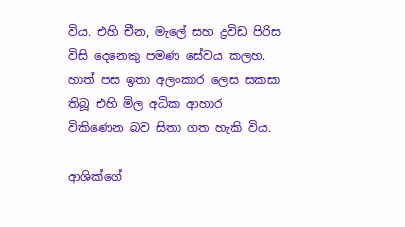විය. එහි චීන, මැලේ සහ ද්‍රවිඩ පිරිස විසි දෙනෙකු පමණ සේවය කලහ. හාත් පස ඉතා අලංකාර ලෙස සකසා තිබූ එහි මිල අධික ආහාර විකිණෙන බව සිතා ගත හැකි විය.

ආශික්ගේ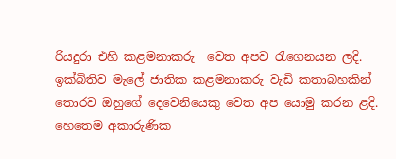රියදුරා එහි කළමනාකරු  වෙත අපව රැගෙනයන ලදි. ඉක්බිතිව මැලේ ජාතික කළමනාකරු වැඩි කතාබහකින් තොරව ඔහුගේ දෙවෙනියෙකු වෙත අප යොමු කරන ළදි. හෙතෙම අකාරුණික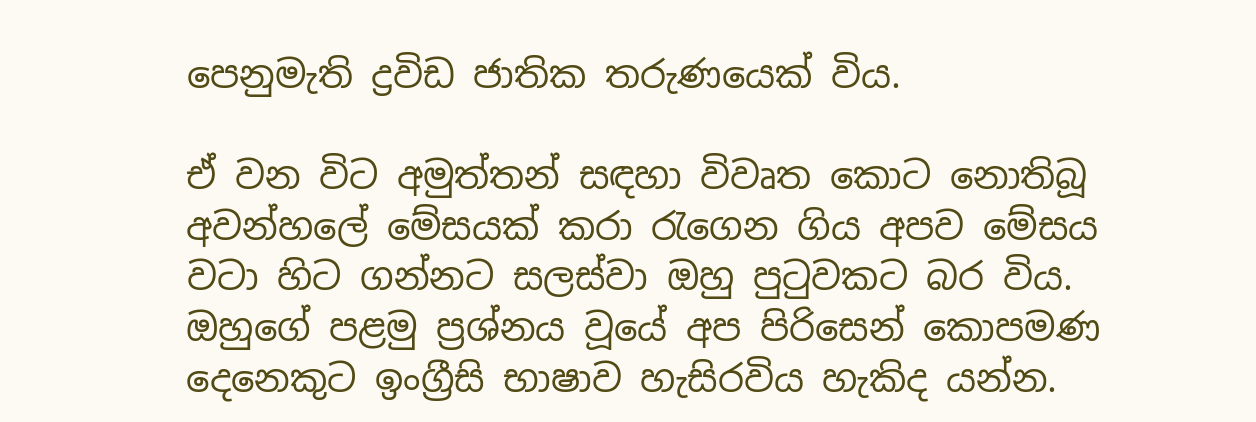පෙනුමැති ද්‍රවිඩ ජාතික තරුණයෙක් විය.

ඒ වන විට අමුත්තන් සඳහා විවෘත කොට නොතිබූ අවන්හලේ මේසයක් කරා රැගෙන ගිය අපව මේසය වටා හිට ගන්නට සලස්වා ඔහු පුටුවකට බර විය. ඔහුගේ පළමු ප්‍රශ්නය වූයේ අප පිරිසෙන් කොපමණ දෙනෙකුට ඉංග්‍රීසි භාෂාව හැසිරවිය හැකිද යන්න.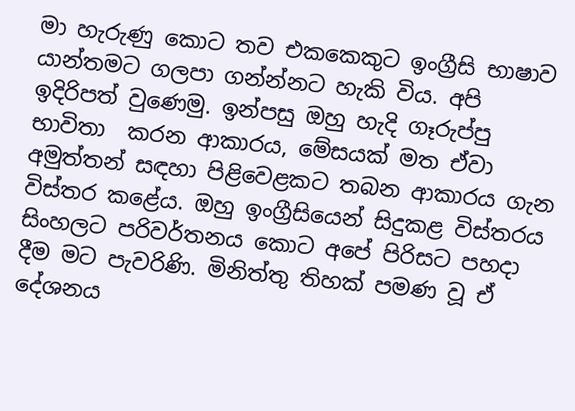මා හැරුණු කොට තව එකකෙකුට ඉංග්‍රීසි භාෂාව යාන්තමට ගලපා ගන්න්නට හැකි විය. අපි ඉදිරිපත් වුණෙමු. ඉන්පසු ඔහු හැදි ගෑරුප්පු භාවිතා  කරන ආකාරය, මේසයක් මත ඒවා අමුත්තන් සඳහා පිළිවෙළකට තබන ආකාරය ගැන විස්තර කළේය. ඔහු ඉංග්‍රීසියෙන් සිදුකළ විස්තරය සිංහලට පරිවර්තනය කොට අපේ පිරිසට පහදා දීම මට පැවරිණි. මිනිත්තු තිහක් පමණ වූ ඒ දේශනය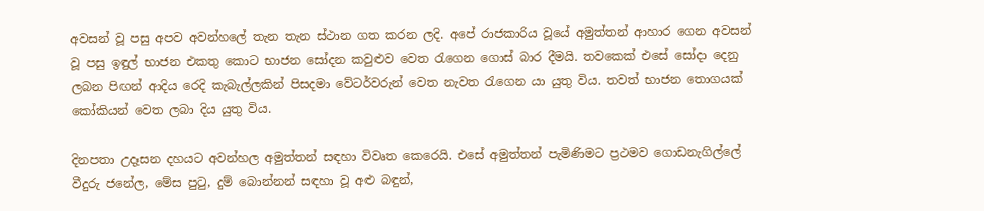අවසන් වූ පසු අපව අවන්හලේ තැන තැන ස්ථාන ගත කරන ලදි. අපේ රාජකාරිය වූයේ අමුත්තන් ආහාර ගෙන අවසන් වූ පසු ඉඳුල් භාජන එකතු කොට භාජන සෝදන කවුළුව වෙත රැගෙන ගොස් බාර දීමයි. තවකෙක් එසේ සෝදා දෙනු ලබන පිඟන් ආදිය රෙදි කැබැල්ලකින් පිසදමා වේටර්වරුන් වෙත නැවත රැගෙන යා යුතු විය. තවත් භාජන තොගයක් කෝකියන් වෙත ලබා දිය යුතු විය.

දිනපතා උදෑසන දහයට අවන්හල අමුත්තන් සඳහා විවෘත කෙරෙයි. එසේ අමුත්තන් පැමිණිමට ප්‍රථමව ගොඩනැගිල්ලේ වීදුරු ජනේල, මේස පුටු, දුම් බොන්නන් සඳහා වූ අළු බඳුන්,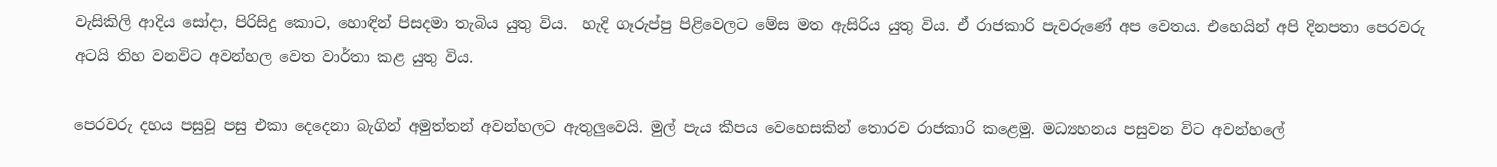වැසිකිලි ආදිය සෝදා, පිරිසිදු කොට, හොඳින් පිසදමා තැබිය යුතු විය.  හැදි ගෑරුප්පු පිළිවෙලට මේස මත ඇසිරිය යුතු විය. ඒ රාජකාරි පැවරුණේ අප වෙතය. එහෙයින් අපි දිනපතා පෙරවරු අටයි තිහ වනවිට අවන්හල වෙත වාර්තා කළ යුතු විය.

පෙරවරු දහය පසුවූ පසු එකා දෙදෙනා බැගින් අමුත්තන් අවන්හලට ඇතුලුවෙයි. මුල් පැය කීපය වෙහෙසකින් තොරව රාජකාරි කළෙමු. මධ්‍යහනය පසුවන විට අවන්හලේ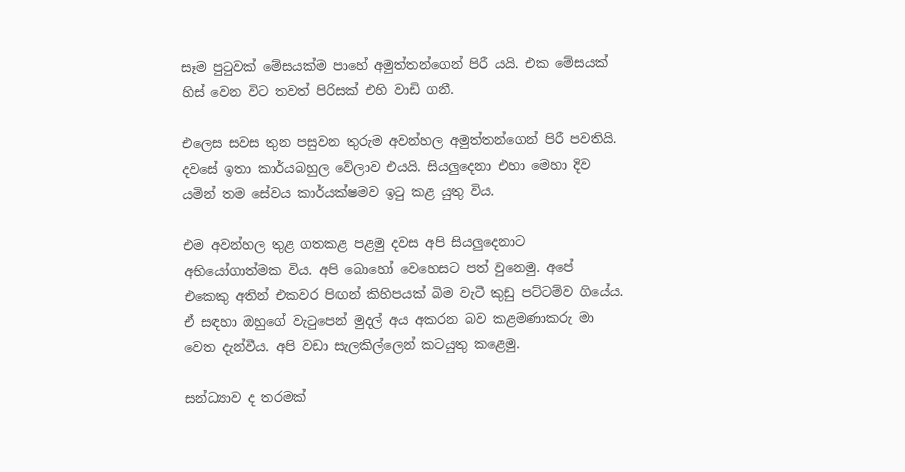සෑම පුටුවක් මේසයක්ම පාහේ අමුත්තන්ගෙන් පිරී යයි. එක මේසයක් හිස් වෙන විට තවත් පිරිසක් එහි වාඩි ගනී.

එලෙස සවස තුන පසුවන තුරුම අවන්හල අමුත්තන්ගෙන් පිරී පවතියි. දවසේ ඉතා කාර්යබහුල වේලාව එයයි. සියලුදෙනා එහා මෙහා දිව යමින් තම සේවය කාර්යක්ෂමව ඉටු කළ යුතු විය.

එම අවන්හල තුළ ගතකළ පළමු දවස අපි සියලුදෙනාට අභියෝගාත්මක විය. අපි බොහෝ වෙහෙසට පත් වුනෙමු. අපේ එකෙකු අතින් එකවර පිඟන් කිහිපයක් බිම වැටී කුඩු පට්ටම්ව ගියේය. ඒ සඳහා ඔහුගේ වැටුපෙන් මුදල් අය අකරන බව කළමණාකරු මා වෙත දැන්වීය. අපි වඩා සැලකිල්ලෙන් කටයුතු කළෙමු.

සන්ධ්‍යාව ද තරමක්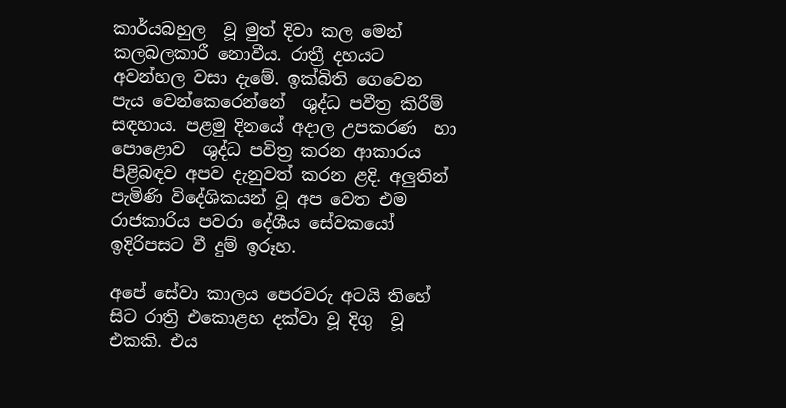කාර්යබහුල  වූ මුත් දිවා කල මෙන්  කලබලකාරී නොවීය. රාත්‍රී දහයට අවන්හල වසා දැමේ. ඉක්බිති ගෙවෙන පැය වෙන්කෙරෙන්නේ  ශුද්ධ පවීත්‍ර කිරීම් සඳහාය. පළමු දිනයේ අදාල උපකරණ  හා පොළොව  ශුද්ධ පවිත්‍ර කරන ආකාරය පිළිබඳව අපව දැනුවත් කරන ළදි. අලුතින් පැමිණි විදේශිකයන් වූ අප වෙත එම රාජකාරිය පවරා දේශීය සේවකයෝ ඉදිරිපසට වී දුම් ඉරූහ.

අපේ සේවා කාලය පෙරවරු අටයි තිහේ සිට රාත්‍රි එකොළහ දක්වා වූ දිගු  වූ එකකි. එය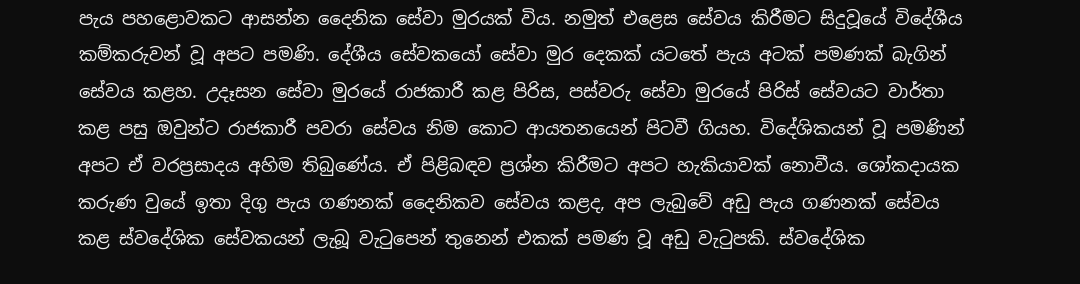පැය පහළොවකට ආසන්න දෛනික සේවා මුරයක් විය. නමුත් එළෙස සේවය කිරීමට සිදුවූයේ විදේශීය කම්කරුවන් වූ අපට පමණි. දේශීය සේවකයෝ සේවා මුර දෙකක් යටතේ පැය අටක් පමණක් බැගින් සේවය කළහ. උදෑසන සේවා මුරයේ රාජකාරී කළ පිරිස, පස්වරු සේවා මුරයේ පිරිස් සේවයට වාර්තා කළ පසු ඔවුන්ට රාජකාරී පවරා සේවය නිම කොට ආයතනයෙන් පිටවී ගියහ. විදේශිකයන් වූ පමණින් අපට ඒ වරප්‍රසාදය අහිම තිබුණේය. ඒ පිළිබඳව ප්‍රශ්න කිරීමට අපට හැකියාවක් නොවීය. ශෝකදායක කරුණ වුයේ ඉතා දිගු පැය ගණනක් දෛනිකව සේවය කළද, අප ලැබුවේ අඩු පැය ගණනක් සේවය කළ ස්වදේශික සේවකයන් ලැබූ වැටුපෙන් තුනෙන් එකක් පමණ වූ අඩු වැටුපකි. ස්වදේශික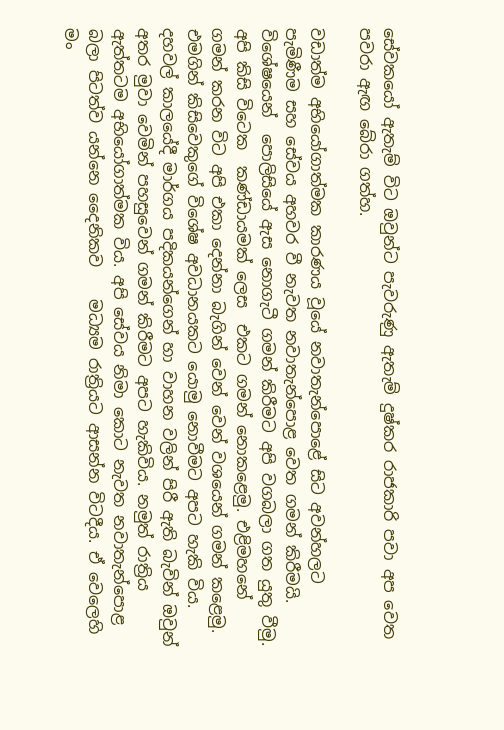සේවකයෝ ඇතැම් විට ඔවුන්ට පැවරුණු ඇතැම් දුෂ්කර රාජකාරි පවා අප වෙත පවරා ඇඟ බේරා ගත්හ.

වඩාත්ම අභියෝගාත්මක කාරණය වූයේ නවාතැන්පොළේ සිට අවන්හලට පැමිණීම සහ සේවය අහවර වී නැවත නවාතැන්පොළ වෙත ගමන් කිරීමයි. විශේෂයෙන්  පොලිසියේ ඇස නොගැටී ගමන් කිරීමට අපි වගබලා ගත යුතු වීමු. අපි කිසි විටෙක  කණ්ඩායමක් ලෙස  එකට ගමන් නොකළෙමු. එළිමහනේ ගමන් කරන විට අපි එකා දෙන්නා බැගින් වෙන් වෙන් වශයෙන් ගමන් කළෙමු. එමගින් කිසිවෙකුගේ විශේෂ අවධානයකට යොමු නොවීමට අපට හැකි විය. දහවල් කාලයේදී මාර්ගය පදිකයන්ගෙන් හා වාහන වලින් පිරී ඇති බැවින් ඔවුන් අතර මුවා වෙමින් පහසුවෙන් ගමන් කිරීමට අපට හැකිවිය. නමුත් රාත්‍රිය ඇත්තටම අභියෝගාත්මක විය. අපි සේවය නිමා කොට නැවත නවාතැන්පොළ බලා පිටත්ව යන්නෙ දෛනිකව    මධ්‍යම රාත්‍රියට ආසන්න විටදීය. ඒ වෙලෙහි මං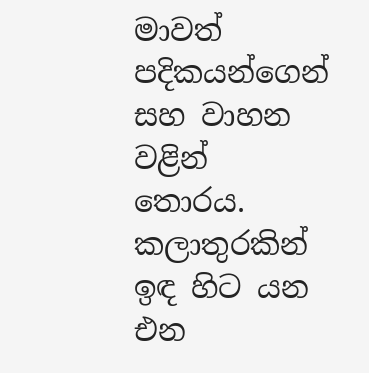මාවත් පදිකයන්ගෙන් සහ වාහන වළින් තොරය. කලාතුරකින් ඉඳ හිට යන එන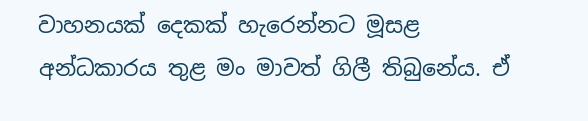වාහනයක් දෙකක් හැරෙන්නට මූසළ අන්ධකාරය තුළ මං මාවත් ගිලී තිබුනේය. ඒ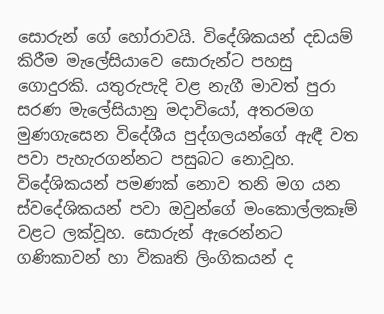සොරුන් ගේ හෝරාවයි. විදේශිකයන් දඩයම් කිරීම මැලේසියාවෙ සොරුන්ට පහසු ගොදුරකි. යතුරුපැදි වළ නැගී මාවත් පුරා සරණ මැලේසියානු මදාවියෝ, අතරමග මුණගැසෙන විදේශීය පුද්ගලයන්ගේ ඇඳී වත පවා පැහැරගන්නට පසුබට නොවූහ. විදේශිකයන් පමණක් නොව තනි මග යන ස්වදේශිකයන් පවා ඔවුන්ගේ මංකොල්ලකෑම් වළට ලක්වූහ. සොරුන් ඇරෙන්නට ගණිකාවන් හා විකෘති ලිංගිකයන් ද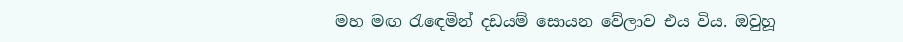මහ මඟ රැඳෙමින් දඩයම් සොයන වේලාව එය විය. ඔවුහූ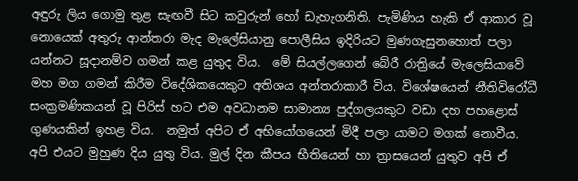අඳුරු ලිය ගොමු තුළ සැඟවී සිට කවුරුන් හෝ ඩැහැගනිති. පැමිණිය හැකි ඒ ආකාර වූ නොයෙක් අතුරු ආන්තරා මැද මැලේසියානු පොලීසිය ඉදිරියට මුණගැසුනහොත් පලා යන්නට සූදානම්ව ගමන් කළ යුතුද විය.  මේ සියල්ලගෙන් බේරී රාත්‍රියේ මැලෙසියාවේ මහ මග ගමන් කිරීම විදේශිකයෙකුට අතිශය අන්තරාකාරී විය. විශේෂයෙන් නීතිවිරෝධී සංක්‍රමණිකයන් වූ පිරිස් හට එම අවධානම සාමාන්‍ය පුද්ගලයකුට වඩා දහ පහළොස් ගුණයකින් ඉහළ විය.  නමුත් අපිට ඒ අභියෝගයෙන් මිදී පලා යාමට මගක් නොවීය. අපි එයට මුහුණ දිය යුතු විය. මුල් දින කීපය භීතියෙන් හා ත්‍රාසයෙන් යුතුව අපි ඒ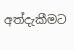අත්දැකීමට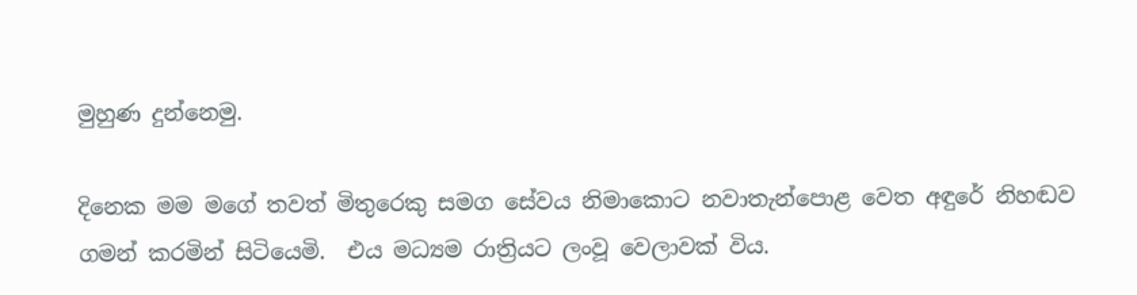මුහුණ දුන්නෙමු.

දිනෙක මම මගේ තවත් මිතුරෙකු සමග සේවය නිමාකොට නවාතැන්පොළ වෙත අඳුරේ නිහඬව ගමන් කරමින් සිටියෙමි.  එය මධ්‍යම රාත්‍රියට ලංවූ වෙලාවක් විය.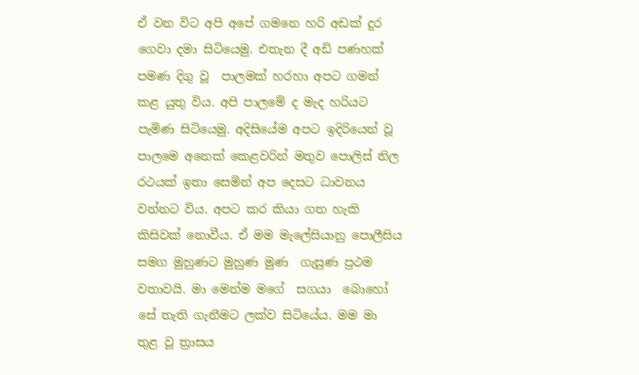ඒ වන විට අපි අපේ ගමනෙ හරි අඩක් දුර ගෙවා දමා සිටියෙමු. එතැන දී අඩි පණහක් පමණ දිගු වූ  පාලමක් හරහා අපට ගමන් කළ යුතු විය. අපි පාලමේ ද මැද හරියට පැමිණ සිටියෙමු. අදිසියේම අපට ඉදිරියෙන් වූ පාලමෙ අනෙක් කෙළවරින් මතුව පොලිස් නිල රථයක් ඉතා සෙමින් අප දෙසට ධාවනය වන්නට විය. අපට කර කියා ගත හැකි කිසිවක් නොවීය. ඒ මම මැලේසියානු පොලීසිය සමග මුහුණට මුහුණ මුණ  ගැසුණ ප්‍රථම වතාවයි. මා මෙන්ම මගේ  සගයා  බොහෝ සේ තැති ගැනීමට ලක්ව සිටියේය. මම මා තුළ වූ ත්‍රාසය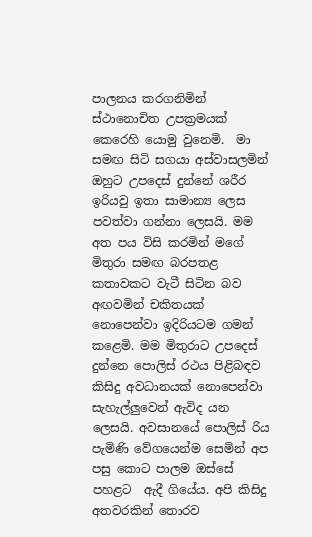පාලනය කරගනිමින් ස්ථානොචිත උපක්‍රමයක් කෙරෙහි යොමු වුනෙමි.  මා සමඟ සිටි සගයා අස්වාසලමින් ඔහුට උපදෙස් දුන්නේ ශරීර ඉරියවු ඉතා සාමාන්‍ය ලෙස පවත්වා ගන්නා ලෙසයි. මම අත පය විසි කරමින් මගේ මිතුරා සමඟ බරපතළ කතාවකට වැටී සිටින බව අඟවමින් චකිතයක් නොපෙන්වා ඉදිරියටම ගමන් කළෙමි. මම මිතුරාට උපදෙස් දුන්නෙ පොලිස් රථය පිළිබඳව කිසිදු අවධානයක් නොපෙන්වා සැහැල්ලුවෙන් ඇවිද යන ලෙසයි. අවසානයේ පොලිස් රිය පැමිණි වේගයෙන්ම සෙමින් අප පසු කොට පාලම ඔස්සේ පහළට  ඇදී ගියේය. අපි කිසිදු අතවරකින් තොරව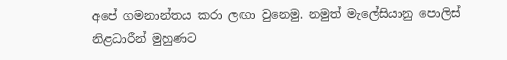අපේ ගමනාන්තය කරා ලඟා වුනෙමු. නමුත් මැලේසියානු පොලිස් නිළධාරීන් මුහුණට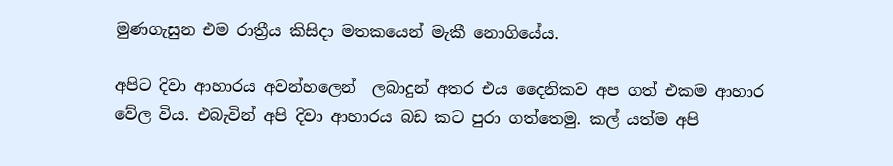මුණගැසුන එම රාත්‍රීය කිසිදා මතකයෙන් මැකී නොගියේය.

අපිට දිවා ආහාරය අවන්හලෙන්  ලබාදුන් අතර එය දෛනිකව අප ගත් එකම ආහාර වේල විය. එබැවින් අපි දිවා ආහාරය බඩ කට පුරා ගත්තෙමු. කල් යත්ම අපි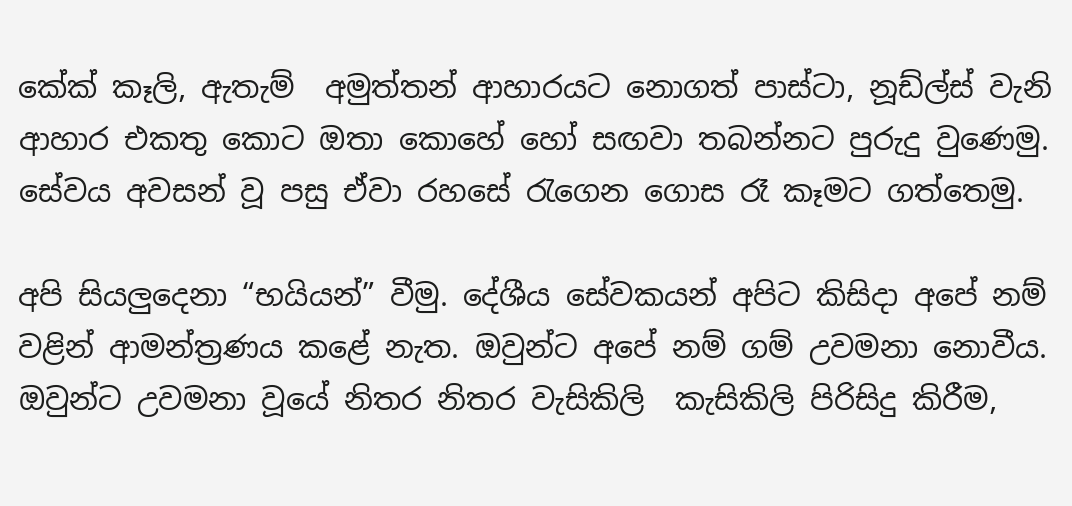කේක් කෑලි, ඇතැම්  අමුත්තන් ආහාරයට නොගත් පාස්ටා, නූඩ්ල්ස් වැනි ආහාර එකතු කොට ඔතා කොහේ හෝ සඟවා තබන්නට පුරුදු වුණෙමු. සේවය අවසන් වූ පසු ඒවා රහසේ රැගෙන ගොස රෑ කෑමට ගත්තෙමු.

අපි සියලුදෙනා “භයියන්” වීමු. දේශීය සේවකයන් අපිට කිසිදා අපේ නම් වළින් ආමන්ත්‍රණය කළේ නැත. ඔවුන්ට අපේ නම් ගම් උවමනා නොවීය. ඔවුන්ට උවමනා වූයේ නිතර නිතර වැසිකිලි  කැසිකිලි පිරිසිදු කිරීම,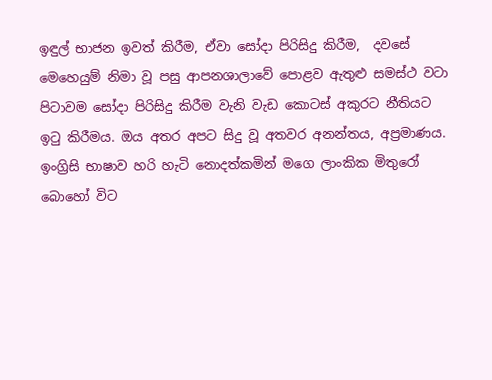ඉඳුල් භාජන ඉවත් කිරීම, ඒවා සෝදා පිරිසිදු කිරීම,  දවසේ මෙහෙයුම් නිමා වූ පසු ආපනශාලාවේ පොළව ඇතුළු සමස්ථ වටා පිටාවම සෝදා පිරිසිදු කිරීම වැනි වැඩ කොටස් අකුරට නීතියට ඉටු කිරීමය. ඔය අතර අපට සිදු වූ අතවර අනන්තය, අප්‍රමාණය. ඉංග්‍රිසි භාෂාව හරි හැටි නොදත්කමින් මගෙ ලාංකික මිතුරෝ බොහෝ විට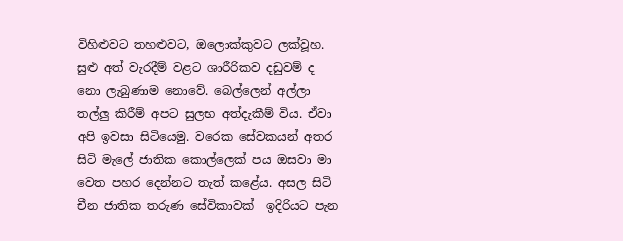විහිළුවට තහළුවට, ඔලොක්කුවට ලක්වූහ. සුළු අත් වැරදීම් වළට ශාරීරිකව දඩුවම් ද නො ලැබුණාම නොවේ. බෙල්ලෙන් අල්ලා තල්ලු කිරීම් අපට සුලභ අත්දැකීම් විය. ඒවා අපි ඉවසා සිටියෙමු. වරෙක සේවකයන් අතර සිටි මැලේ ජාතික කොල්ලෙක් පය ඔසවා මා වෙත පහර දෙන්නට තැත් කළේය. අසල සිටි චීන ජාතික තරුණ සේවිකාවක්  ඉදිරියට පැන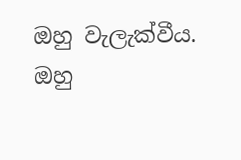ඔහු වැලැක්වීය. ඔහු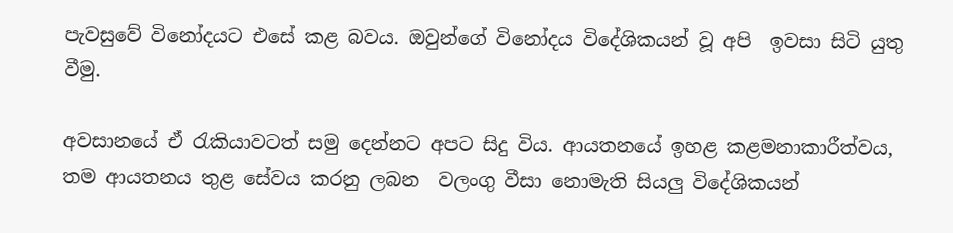පැවසුවේ විනෝදයට එසේ කළ බවය. ඔවුන්ගේ විනෝදය විදේශිකයන් වූ අපි  ඉවසා සිටි යුතු වීමු.

අවසානයේ ඒ රැකියාවටත් සමු දෙන්නට අපට සිදු විය. ආයතනයේ ඉහළ කළමනාකාරීත්වය, තම ආයතනය තුළ සේවය කරනු ලබන  වලංගු වීසා නොමැති සියලු විදේශිකයන්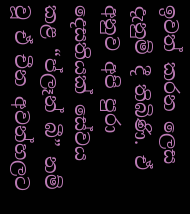ඉවත් කරන ලෙස දැනුම් දී තිබිණි. ඒ අනුව අපි පුරා දෙසතියක් සේවය කළ “ප්ලෑන් බී” නම් වූ ඒ චීන අවන්හලට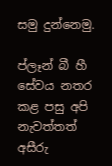සමු දුන්නෙමු.

ප්ලෑන් බී හී සේවය නතර කළ පසු අපි නැවත්තත් අසීරු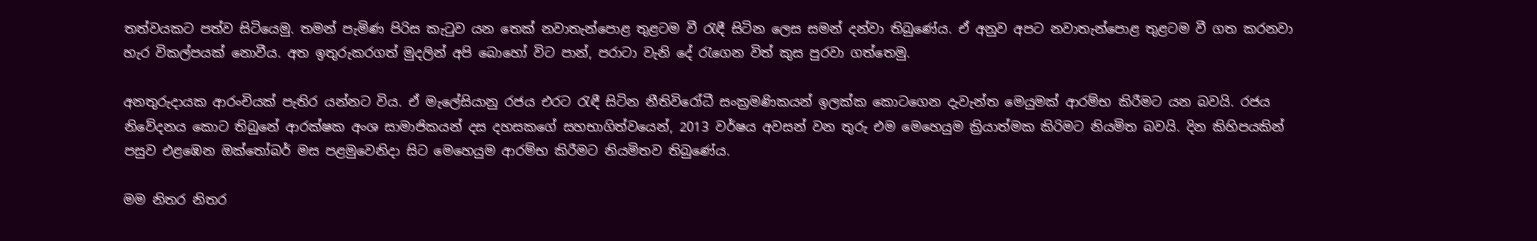තත්වයකට පත්ව සිටියෙමු. තමන් පැමිණ පිරිස කැටුව යන තෙක් නවාතැන්පොළ තුළටම වී රැඳී සිටින ලෙස සමන් දන්වා තිබුණේය. ඒ අනුව අපට නවාතැන්පොළ තුළටම වී ගත කරනවා හැර විකල්පයක් නොවීය. අත ඉතුරුකරගත් මුදලින් අපි බොහෝ විට පාන්, පරාටා වැනි දේ රැගෙන විත් කුස පුරවා ගත්තෙමු.

අනතුරුදායක ආරංචියක් පැතිර යන්නට විය. ඒ මැලේසියානු රජය එරට රැඳී සිටින නීතිවිරෝධී සංක්‍රමණිකයන් ඉලක්ක කොටගෙන දැවැන්ත මෙයුමක් ආරම්භ කිරීමට යන බවයි. රජය නිවේදනය කොට තිබුනේ ආරක්ෂක අංශ සාමාජිකයන් දස දහසකගේ සහභාගිත්වයෙන්, 2013 වර්ෂය අවසන් වන තුරු එම මෙහෙයුම ක්‍රියාත්මක කිරිමට නියමිත බවයි. දින කිහිපයකින් පසුව එළඹෙන ඔක්තෝබර් මස පළමුවෙනිදා සිට මෙහෙයුම ආරම්භ කිරීමට නියමිතව තිබුණේය.

මම නිතර නිතර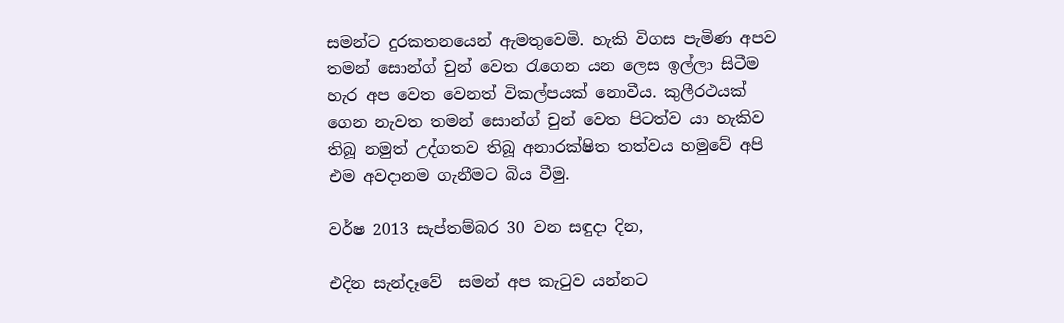සමන්ට දුරකතනයෙන් ඇමතුවෙමි. හැකි විගස පැමිණ අපව තමන් සොන්ග් චුන් වෙත රැගෙන යන ලෙස ඉල්ලා සිටීම හැර අප වෙත වෙනත් විකල්පයක් නොවීය. කුලීරථයක් ගෙන නැවත තමන් සොන්ග් චුන් වෙත පිටත්ව යා හැකිව තිබූ නමුත් උද්ගතව තිබූ අනාරක්ෂිත තත්වය හමුවේ අපි එම අවදානම ගැනීමට බිය වීමු.

වර්ෂ 2013 සැප්තම්බර 30 වන සඳුදා දින,

එදින සැන්දෑවේ  සමන් අප කැටුව යන්නට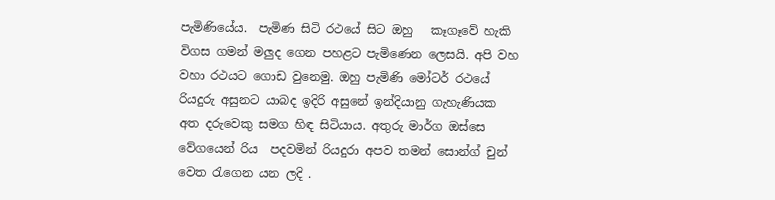පැමිණියේය.  පැමිණ සිටි රථයේ සිට ඔහු   කෑගෑවේ හැකි විගස ගමන් මලුද ගෙන පහළට පැමිණෙන ලෙසයි. අපි වහ වහා රථයට ගොඩ වුනෙමු. ඔහු පැමිණි මෝටර් රථයේ රියදුරු අසුනට යාබද ඉදිරි අසුනේ ඉන්දියානු ගැහැණියක අත දරුවෙකු සමග හිඳ සිටියාය. අතුරු මාර්ග ඔස්සෙ වේගයෙන් රිය  පදවමින් රියදුරා අපව තමන් සොන්ග් චුන් වෙත රැගෙන යන ලදි .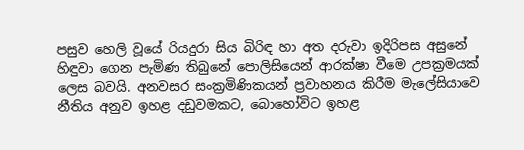පසුව හෙලි වූයේ රියදුරා සිය බිරිඳ හා අත දරුවා ඉදිරිපස අසුනේ හිඳුවා ගෙන පැමිණ තිබුනේ පොලිසියෙන් ආරක්ෂා වීමෙ උපක්‍රමයක් ලෙස බවයි. අනවසර සංක්‍රමිණිකයන් ප්‍රවාහනය කිරීම මැලේසියාවෙ නීතිය අනුව ඉහළ දඩුවමකට, බොහෝවිට ඉහළ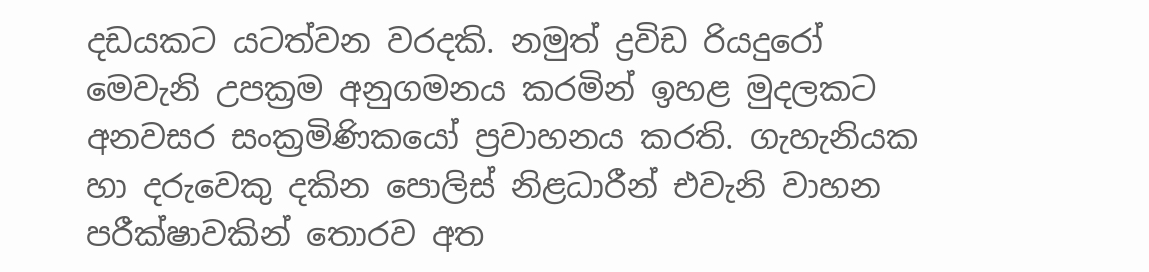දඩයකට යටත්වන වරදකි. නමුත් ද්‍රවිඩ රියදුරෝ මෙවැනි උපක්‍රම අනුගමනය කරමින් ඉහළ මුදලකට  අනවසර සංක්‍රමිණිකයෝ ප්‍රවාහනය කරති. ගැහැනියක හා දරුවෙකු දකින පොලිස් නිළධාරීන් එවැනි වාහන පරීක්ෂාවකින් තොරව අත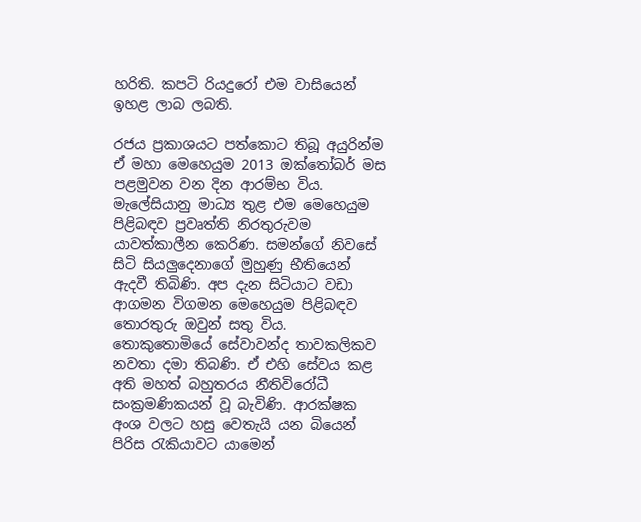හරිති. කපටි රියදුරෝ එම වාසියෙන් ඉහළ ලාබ ලබති.

රජය ප්‍රකාශයට පත්කොට තිබූ අයුරින්ම ඒ මහා මෙහෙයුම 2013 ඔක්තෝබර් මස පළමුවන වන දින ආරම්භ විය. මැලේසියානු මාධ්‍ය තුළ එම මෙහෙයුම පිළිබඳව ප්‍රවෘත්ති නිරතුරුවම යාවත්කාලීන කෙරිණ. සමන්ගේ නිවසේ සිටි සියලුදෙනාගේ මුහුණු භීතියෙන් ඇදවී තිබිණි. අප දැන සිටියාට වඩා ආගමන විගමන මෙහෙයුම පිළිබඳව තොරතුරු ඔවුන් සතු විය. තොකුතොමියේ සේවාවන්ද තාවකලිකව නවතා දමා තිබණි. ඒ එහි සේවය කළ අති මහත් බහුතරය නීතිවිරෝධී සංක්‍රමණිකයන් වූ බැවිණි. ආරක්ෂක අංශ වලට හසු වෙතැයි යන බියෙන් පිරිස රැකියාවට යාමෙන්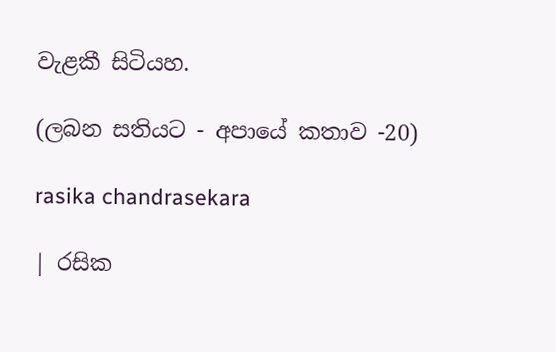වැළකී සිටියහ.

(ලබන සතියට - අපායේ කතාව -20)

rasika chandrasekara

| රසික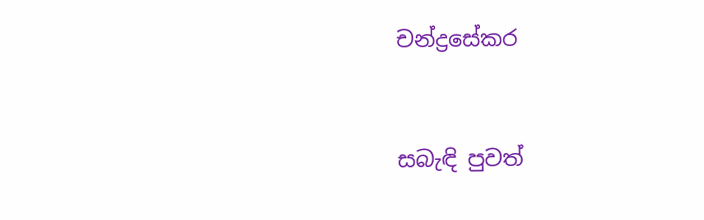චන්ද්‍රසේකර



සබැඳි පුවත්